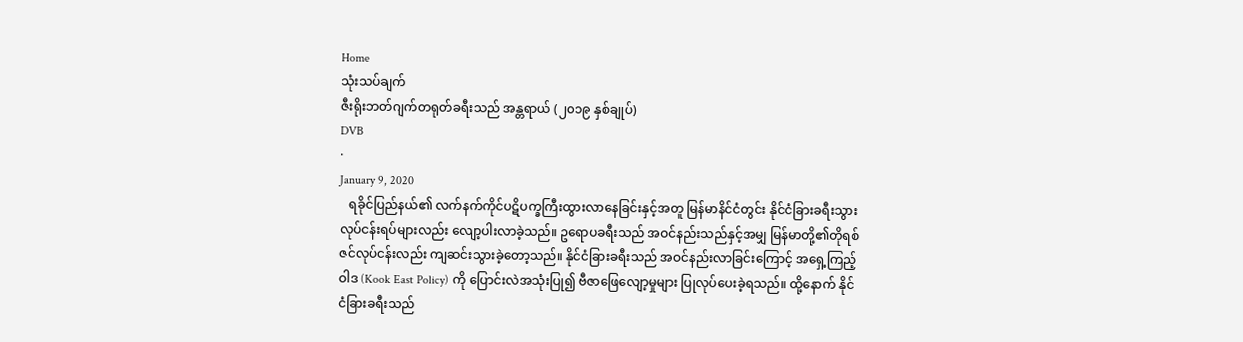Home
သုံးသပ်ချက်
ဇီးရိုးဘတ်ဂျက်တရုတ်ခရီးသည် အန္တရာယ် (၂၀၁၉ နှစ်ချုပ်)
DVB
·
January 9, 2020
   ရခိုင်ပြည်နယ်၏ လက်နက်ကိုင်ပဋိပက္ခကြီးထွားလာနေခြင်းနှင့်အတူ မြန်မာနိင်ငံတွင်း နိုင်ငံခြားခရီးသွား လုပ်ငန်းရပ်များလည်း‌ လျော့ပါးလာခဲ့သည်။ ဥရောပခရီးသည် အဝင်နည်းသည်နှင့်အမျှ မြန်မာတို့၏တိုရစ်ဇင်လုပ်ငန်းလည်း ကျဆင်းသွားခဲ့တော့သည်။ နိုင်ငံခြားခရီးသည် အဝင်နည်းလာခြင်းကြောင့် အရှေ့ကြည့်ဝါဒ (Kook East Policy) ကို ပြောင်းလဲအသုံးပြု၍ ဗီဇာဖြေလျော့မှုများ ပြုလုပ်ပေးခဲ့ရသည်။ ထို့‌နောက် နိုင်ငံခြားခရီးသည်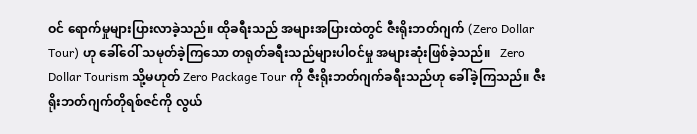ဝင် ရောက်မှုများပြားလာခဲ့သည်။ ထိုခရီးသည် အများအပြားထဲတွင် ဇီးရိုးဘတ်ဂျက် (Zero Dollar Tour) ဟု ခေါ်ဝေါ် သမုတ်ခဲ့ကြသော တရုတ်ခရီးသည်များပါဝင်မှု အများဆုံးဖြစ်ခဲ့သည်။   Zero Dollar Tourism သို့မဟုတ် Zero Package Tour ကို ဇီးရိုးဘတ်ဂျက်ခရီးသည်ဟု ခေါ်ခဲ့ကြသည်။ ဇီးရိုးဘတ်ဂျက်တိုရစ်ဇင်ကို လွယ်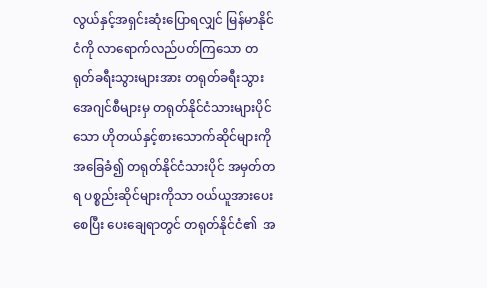လွယ်နှင့်အရှင်းဆုံးပြောရလျှင် မြန်မာနိုင်ငံကို လာရောက်လည်ပတ်ကြသော တရုတ်ခရီးသွားများအား တရုတ်ခရီးသွားအေဂျင်စီများမှ တရုတ်နိုင်ငံသားများပိုင်သော ဟိုတယ်နှင့်စားသောက်ဆိုင်များကို အခြေခံ၍ တရုတ်နိုင်ငံသားပိုင် အမှတ်တရ ပစ္စည်းဆိုင်များကိုသာ ဝယ်ယူအားပေးစေပြီး ပေးချေရာတွင် တရုတ်နိုင်ငံ၏  အ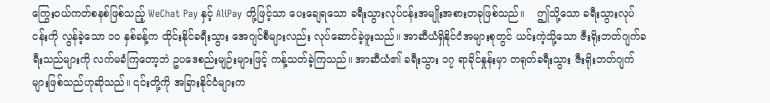ကြွေးဝယ်ကတ်စနစ်ဖြစ်သည့် WeChat Pay နှင့် AliPay တို့ဖြင့်သာ ပေးချေရသော ခရီးသွားလုပ်ငန်းအမျိုးအစားတခုဖြစ်သည်။    ဤသို့သော ခရီးသွားလုပ်ငန်းကို လွန်ခဲ့သော ၁၀ နှစ်ခန့်က ထိုင်းနိုင်ခရီးသွား အေဂျင်စီများလည်း လုပ်ဆောင်ခဲ့ဖူးသည်။ အာဆီယံရှိနိုင်ငံအများစုတွင် ယင်းကဲ့သို့သော ဇီးရိုးဘတ်ဂျက်ခရီးသည်များကို လက်မခံကြတော့ဘဲ ဥပဒေစည်းမျဉ်းများဖြင့် ကန့်သတ်ခဲ့ကြသည်။ အာဆီယံ၏ ခရီးသွား ၁၇ ရာခိုင်နှုန်းမှာ တရုတ်ခရီးသွား ဇီးရိုးဘတ်ဂျက်များဖြစ်သည်ဟုဆိုသည်။ ၎င်းတို့ကို အခြားနိုင်ငံများက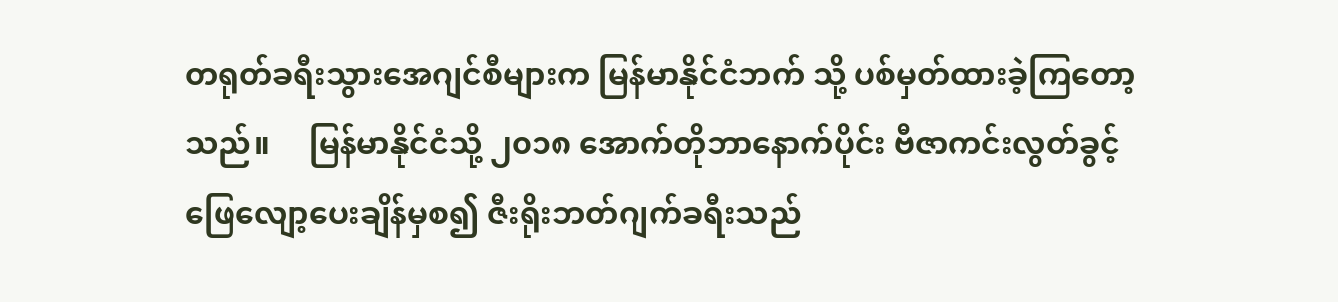တရုတ်ခရီးသွားအေဂျင်စီများက မြန်မာနိုင်ငံဘက် သို့ ပစ်မှတ်ထားခဲ့ကြတော့သည်။     မြန်မာနိုင်ငံသို့ ၂၀၁၈ အောက်တိုဘာနောက်ပိုင်း ဗီဇာကင်းလွတ်ခွင့်ဖြေလျော့ပေးချိန်မှစ၍ ဇီးရိုးဘတ်ဂျက်ခရီးသည်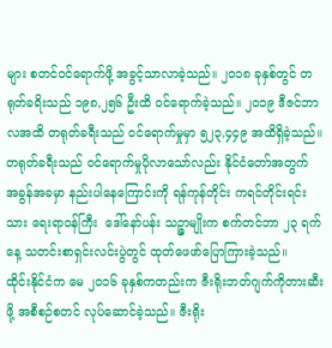များ စတင်ဝင်ရောက်ဖို့ အခွင့်သာလာခဲ့သည်။ ၂၀၁၈ ခုနှစ်တွင် တရုတ်ခရိးသည် ၁၉၈,၂၅၆ ဦးထိ ဝင်ရောက်ခဲ့သည်။ ၂၀၁၉ ဒီဇင်ဘာလအထိ တရုတ်ခရီးသည် ဝင်ရောက်မှုမှာ ၅၂၃,၄၄၉ အထိရှိခဲ့သည်။ တရုတ်ခရီးသည် ဝင်ရောက်မှုပိုလာသော်လည်း နိုင်ငံတော်အတွက် အခွန်အခမှာ နည်းပါနေကြောင်းကို ရန်ကုန်တိုင်း ကရင်တိုင်းရင်းသား ရေးရာဝန်ကြီး  ဒေါ်နော်ပန်း သဉ္ဇာမျိုးက စက်တင်ဘာ ၂၃ ရက်နေ့ သတင်းစာရှင်းလင်းပွဲတွင် ထုတ်ဖေဖာ်ပြောကြားခဲ့သည်။      ထိုင်းနိုင်ငံက မေ ၂၀၁၆ ခုနှစ်ကတည်းက ဇီးရိုးဘတ်ဂျက်ကိုတားဆီးဖို့ အစီစဉ်စတင် လုပ်ဆောင်ခဲ့သည်။ ဇီးရိုး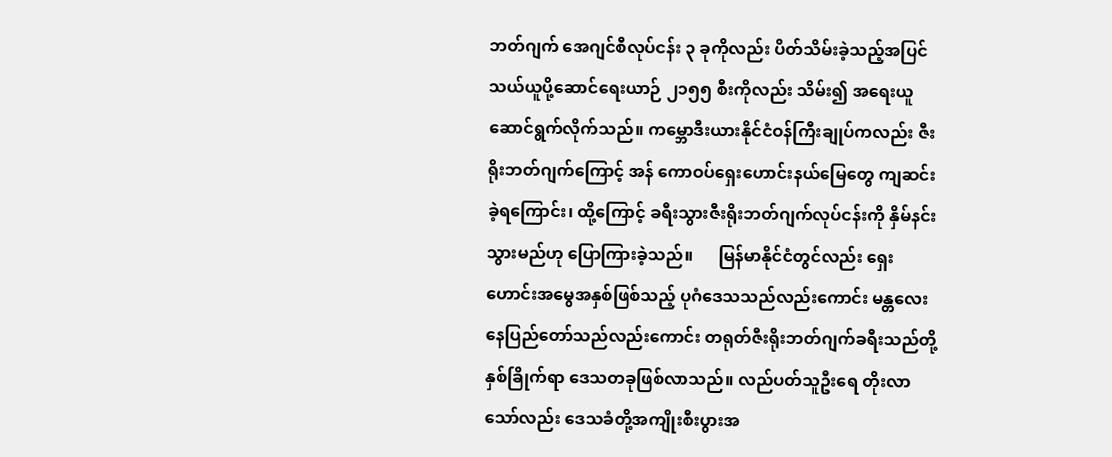ဘတ်ဂျက် အေဂျင်စီလုပ်ငန်း ၃ ခုကိုလည်း ပိတ်သိမ်းခဲ့သည့်အပြင် သယ်ယူပို့ဆောင်ရေးယာဉ် ၂၁၅၅ စီးကိုလည်း သိမ်း၍ အရေးယူဆောင်ရွက်လိုက်သည်။ ကမ္ဘောဒီးယားနိုင်ငံဝန်ကြီးချုပ်ကလည်း ဇီးရိုးဘတ်ဂျက်ကြောင့် အန် ကောဝပ်ရှေးဟောင်းနယ်မြေတွေ ကျဆင်းခဲ့ရကြောင်း၊ ထို့ကြောင့် ခရီးသွားဇီးရိုးဘတ်ဂျက်လုပ်ငန်းကို နှိမ်နင်းသွားမည်ဟု ပြောကြားခဲ့သည်။      မြန်မာနိုင်ငံတွင်လည်း ရှေးဟောင်းအမွေအနှစ်ဖြစ်သည့် ပုဂံဒေသသည်လည်းကောင်း မန္တလေးနေပြည်တော်သည်လည်းကောင်း တရုတ်ဇီးရိုးဘတ်ဂျက်ခရီးသည်တို့ နှစ်ခြိုက်ရာ ဒေသတခုဖြစ်လာသည်။ လည်ပတ်သူဦးရေ တိုးလာသော်လည်း ဒေသခံတို့အကျိုးစီးပွားအ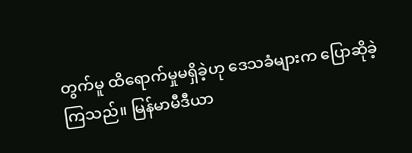တွက်မူ ထိရောက်မှုမရှိခဲ့ဟု ဒေသခံများက ပြောဆိုခဲ့ကြသည်။ မြန်မာမီဒီယာ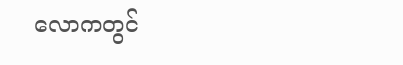လောကတွင်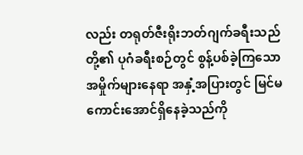လည်း တရုတ်ဇီးရိုးဘတ်ဂျက်ခရီးသည်တို့၏ ပုဂံခရီးစဉ်တွင် စွန့်ပစ်ခဲ့ကြသော အမှိုက်များနေရာ အနှံ့အပြားတွင် မြင်မကောင်းအောင်ရှိနေခဲ့သည်ကို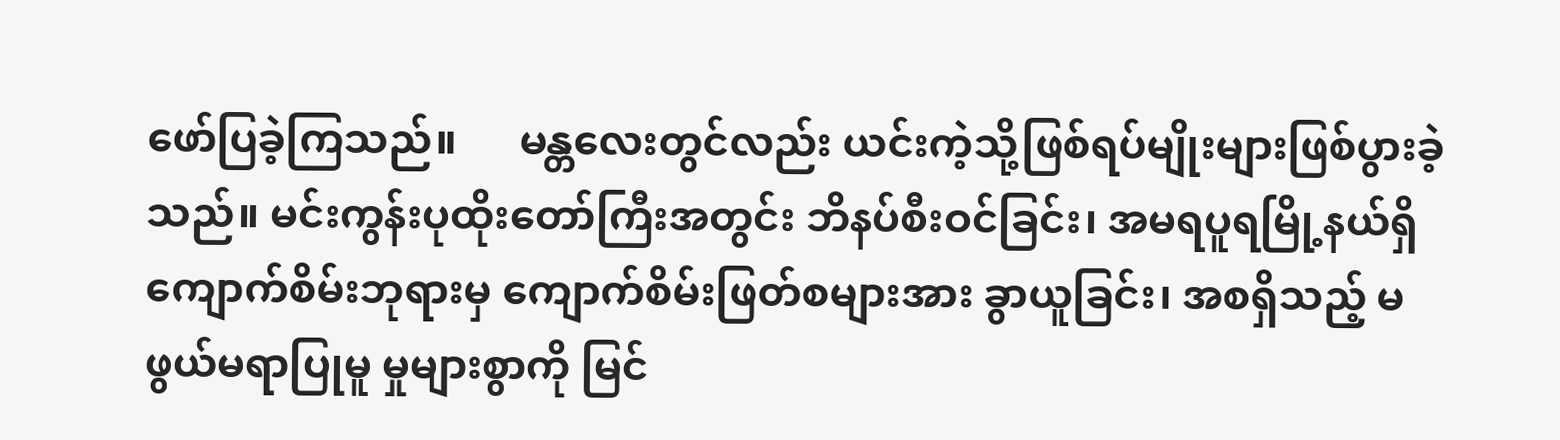ဖော်ပြခဲ့ကြသည်။      မန္တလေးတွင်လည်း ယင်းကဲ့သို့ဖြစ်ရပ်မျိုးများဖြစ်ပွားခဲ့သည်။ မင်းကွန်းပုထိုးတော်ကြီးအတွင်း ဘိနပ်စီးဝင်ခြင်း၊ အမရပူရမြို့နယ်ရှိ ကျောက်စိမ်းဘုရားမှ ကျောက်စိမ်းဖြတ်စများအား ခွာယူခြင်း၊ အစရှိသည့် မဖွယ်မရာပြုမူ မှုများစွာကို မြင်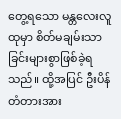တွေ့ရသော မန္တလေးလူထုမှာ စိတ်မချမ်းသာခြင်းများစွာဖြစ်ခဲ့ရသည်။ ထို့အပြင် ဦးပိန်တံတားအား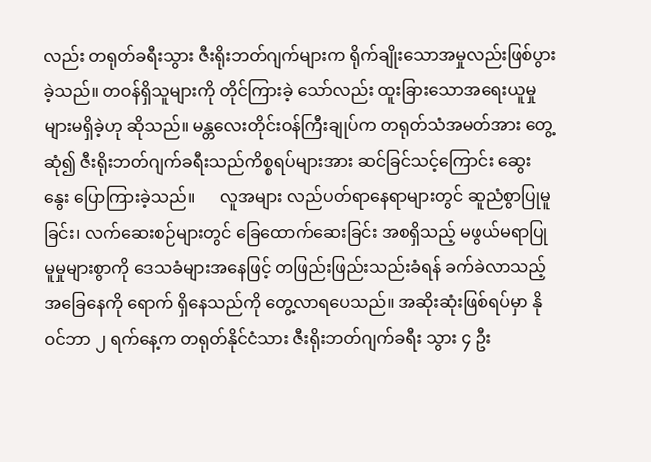လည်း တရုတ်ခရီးသွား ဇီးရိုးဘတ်ဂျက်များက ရိုက်ချိုးသောအမှုလည်းဖြစ်ပွားခဲ့သည်။ တဝန်ရှိသူများကို တိုင်ကြားခဲ့ သော်လည်း ထူးခြားသောအရေးယူမှုများမရှိခဲ့ဟု ဆိုသည်။ မန္တလေးတိုင်းဝန်ကြီးချုပ်က တရုတ်သံအမတ်အား တွေ့ဆုံ၍ ဇီးရိုးဘတ်ဂျက်ခရီးသည်ကိစ္စရပ်များအား ဆင်ခြင်သင့်ကြောင်း ဆွေးနွေး ပြောကြားခဲ့သည်။      လူအများ လည်ပတ်ရာနေရာများတွင် ဆူညံစွာပြုမူခြင်း၊ လက်ဆေးစဉ်များတွင် ခြေထောက်ဆေးခြင်း အစရှိသည့် မဖွယ်မရာပြုမူမှုများစွာကို ဒေသခံများအနေဖြင့် တဖြည်းဖြည်းသည်းခံရန် ခက်ခဲလာသည့်အခြေနေကို ရောက် ရှိနေသည်ကို တွေ့လာရပေသည်။ အဆိုးဆုံးဖြစ်ရပ်မှာ နိုဝင်ဘာ ၂ ရက်နေ့က တရုတ်နိုင်ငံသား ဇီးရိုးဘတ်ဂျက်ခရီး သွား ၄ ဦး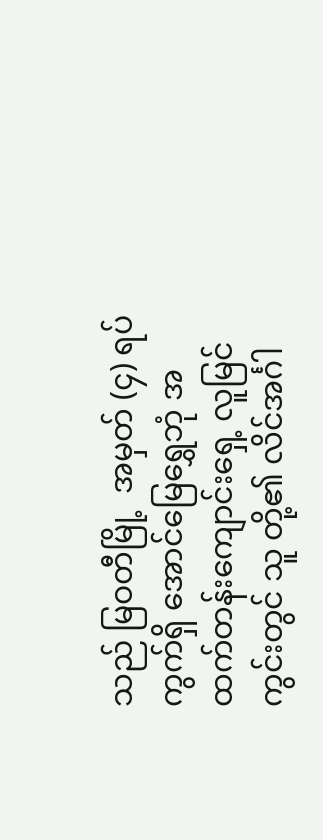သည် မြဝတီမြို့  အမှတ် (၄) ရပ်ကွက်ရှိ အောင်မြေရွှေဘုံ အထက်တန်းကျောင်းရှေ့ လူမြင်ကွင်းတွင် သူ တို့၏ လိင်အင်္ဂါ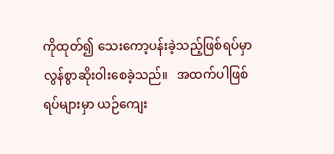ကိုထုတ်၍ သေးကော့ပန်းခဲ့သည့်ဖြစ်ရပ်မှာ လွန်စွာဆိုးဝါးစေခဲ့သည်။   အထက်ပါဖြစ်ရပ်များမှာ ယဉ်ကျေး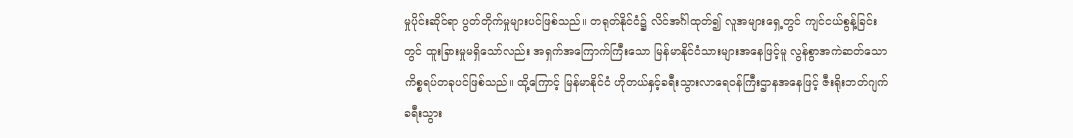မှုပိုင်းဆိုင်ရာ ပွတ်တိုက်မှုများပင်ဖြစ်သည်။ တရုတ်နိုင်ငံ၌ လိင်အင်္ဂါထုတ်၍ လူအများရှေ့တွင် ကျင်ငယ်စွန့်ခြင်းတွင် ထူးခြားမှုမရှိသော်လည်း အရှက်အကြောက်ကြီးသော မြန်မာနိုင်ငံသားများအနေဖြင့်မူ လွန်စွာအကဲဆတ်သော ကိစ္စရပ်တခုပင်ဖြစ်သည်။ ထို့ကြောင့် မြန်မာနိုင်ငံ ဟိုတယ်နှင့်ခရီးသွားလာရေဝန်ကြီးဌာနအနေဖြင့် ဇီးရိုးဘတ်ဂျက်ခရီးသွား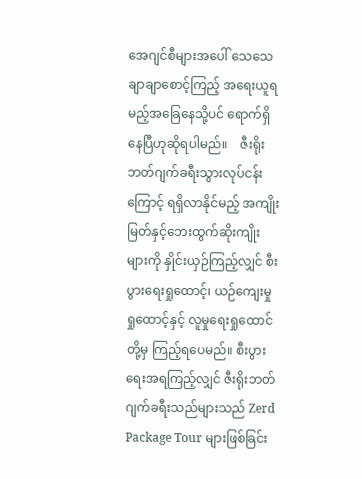အေဂျင်စီများအပေါ် သေသေချာချာစောင့်ကြည့် အရေးယူရ မည့်အခြေနေသို့ပင် ရောက်ရှိနေပြီဟုဆိုရပါမည်။    ဇီးရိုးဘတ်ဂျက်ခရီးသွားလုပ်ငန်းကြောင့် ရရှိလာနိုင်မည့် အကျိုးမြတ်နှင့်ဘေးထွက်ဆိုးကျိုးများကို နှိုင်းယှဉ်ကြည့်လျှင် စီးပွားရေးရှုထောင့်၊ ယဉ်ကျေးမှုရှုထောင့်နှင့် လူမှုရေးရှုထောင်တို့မှ ကြည့်ရပေမည်။ စီးပွားရေးအရကြည့်လျှင် ဇီးရိုးဘတ်ဂျက်ခရီးသည်များသည် Zerd Package Tour များဖြစ်ခြင်း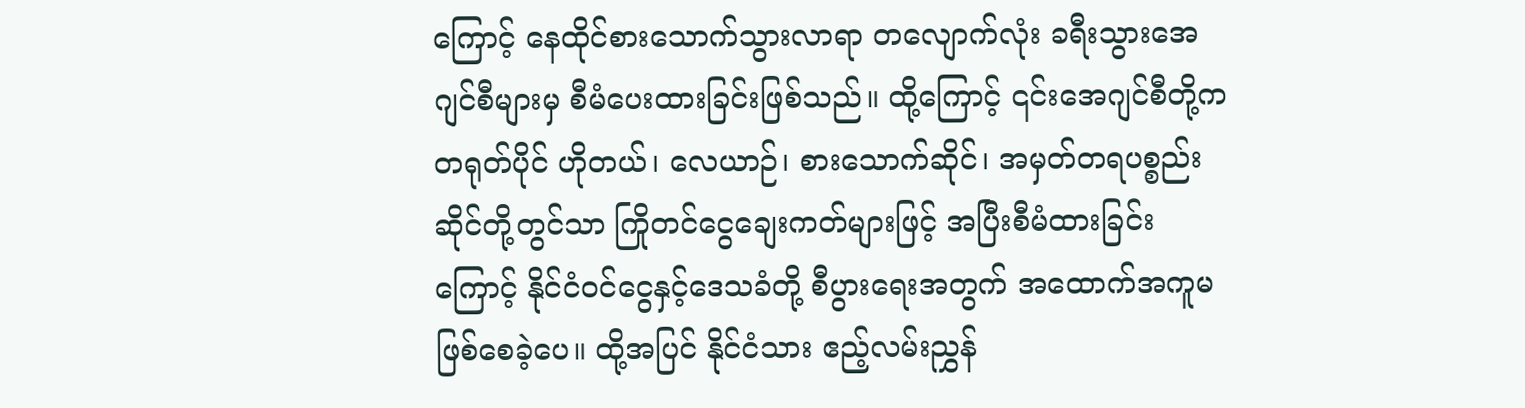ကြောင့် နေထိုင်စားသောက်သွားလာရာ တလျောက်လုံး ခရီးသွားအေဂျင်စီများမှ စီမံပေးထားခြင်းဖြစ်သည်။ ထို့ကြောင့် ၎င်းအေဂျင်စီတို့က တရုတ်ပိုင် ဟိုတယ်၊ လေယာဉ်၊ စားသောက်ဆိုင်၊ အမှတ်တရပစ္စည်းဆိုင်တို့တွင်သာ ကြိုတင်ငွေချေးကတ်များဖြင့် အပြီးစီမံထားခြင်းကြောင့် နိုင်ငံဝင်ငွေနှင့်ဒေသခံတို့ စီပွားရေးအတွက် အထောက်အကူမဖြစ်စေခဲ့ပေ။ ထို့အပြင် နိုင်ငံသား ဧည့်လမ်းညွှန်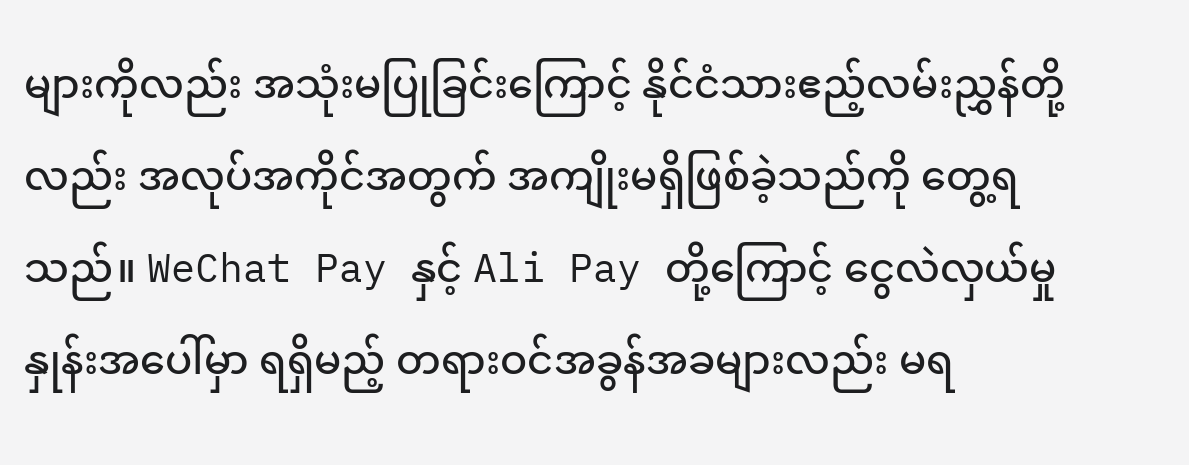များကိုလည်း အသုံးမပြုခြင်းကြောင့် နိုင်ငံသားဧည့်လမ်းညွှန်တို့လည်း အလုပ်အကိုင်အတွက် အကျိုးမရှိဖြစ်ခဲ့သည်ကို တွေ့ရသည်။ WeChat Pay နှင့် Ali Pay တို့ကြောင့် ငွေလဲလှယ်မှုနှုန်းအပေါ်မှာ ရရှိမည့် တရားဝင်အခွန်အခများလည်း မရ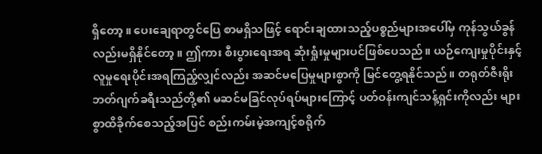ရှိတော့။ ပေးချေရာတွင်ပြေ စာမရှိသဖြင့် ရောင်းချထားသည့်ပစ္စည်များအပေါ်မှ ကုန်သွယ်ခွန်လည်းမရှိနိုင်တော့။ ဤကား စီးပွားရေးအရ ဆုံးရှုံးမှုများပင်ဖြစ်ပေသည်။ ယဉ်ကျေးမှုပိုင်းနှင့် လူမှုရေးပိုင်းအရကြည့်လျှင်လည်း အဆင်မပြေမှုများစွာကို မြင်တွေ့ရနိုင်သည်။ တရုတ်ဇီးရိုးဘတ်ဂျက်ခရီးသည်တို့၏ မဆင်မခြင်လုပ်ရပ်များကြောင့် ပတ်ဝန်းကျင်သန့်ရှင်းကိုလည်း များစွာထိခိုက်စေသည့်အပြင် စည်းကမ်းမဲ့အကျင့်စရိုက်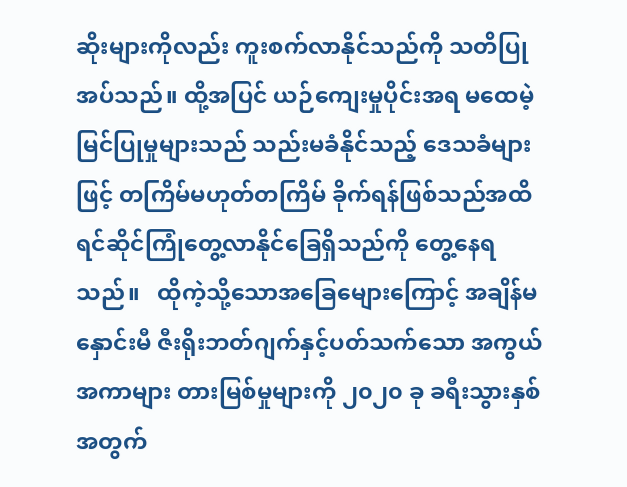ဆိုးများကိုလည်း ကူးစက်လာနိုင်သည်ကို သတိပြုအပ်သည်။ ထို့အပြင် ယဉ်ကျေးမှုပိုင်းအရ မထေမဲ့မြင်ပြုမှုများသည် သည်းမခံနိုင်သည့် ဒေသခံများဖြင့် တကြိမ်မဟုတ်တကြိမ် ခိုက်ရန်ဖြစ်သည်အထိ ရင်ဆိုင်ကြုံတွေ့လာနိုင်ခြေရှိသည်ကို တွေ့နေရသည်။   ထိုကဲ့သို့သောအခြေမျေားကြောင့် အချိန်မနှောင်းမီ ဇီးရိုးဘတ်ဂျက်နှင့်ပတ်သက်သော အကွယ်အကာများ တားမြစ်မှုများကို ၂၀၂၀ ခု ခရီးသွားနှစ်အတွက်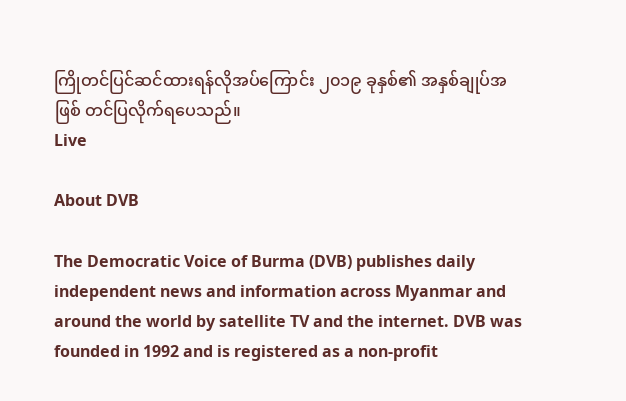ကြိုတင်ပြင်ဆင်ထားရန်လိုအပ်ကြောင်း ၂၀၁၉ ခုနှစ်၏ အနှစ်ချုပ်အဖြစ် တင်ပြလိုက်ရပေသည်။
Live

About DVB

The Democratic Voice of Burma (DVB) publishes daily independent news and information across Myanmar and around the world by satellite TV and the internet. DVB was founded in 1992 and is registered as a non-profit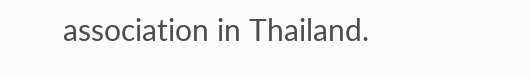association in Thailand.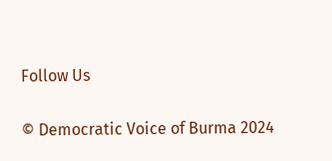Follow Us

© Democratic Voice of Burma 2024